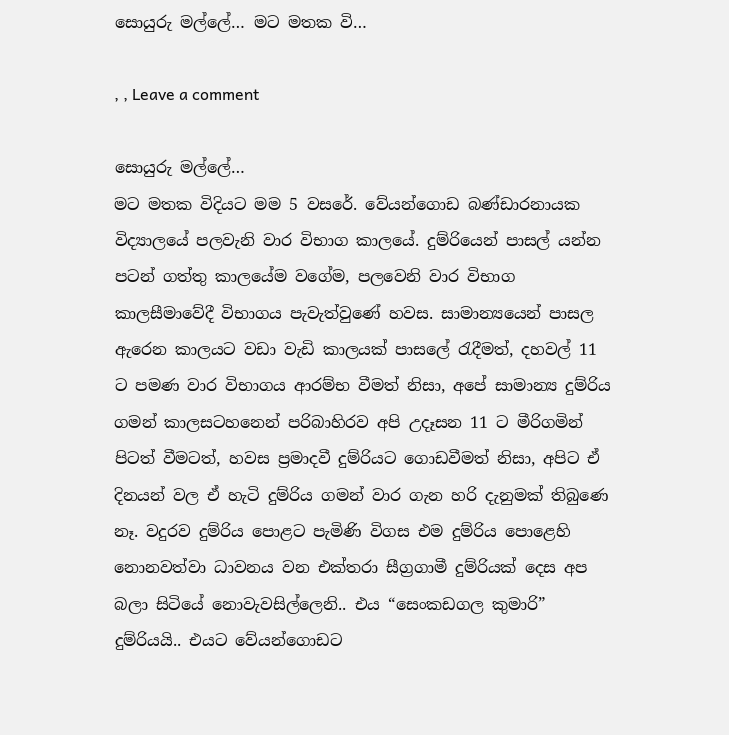සොයුරු මල්ලේ… මට මතක වි…

, , Leave a comment

සොයුරු මල්ලේ…
මට මතක විදියට මම 5 වසරේ. වේයන්ගොඩ බණ්ඩාරනායක විද්‍යාලයේ පලවැනි වාර විභාග කාලයේ. දුම්රියෙන් පාසල් යන්න පටන් ගත්තු කාලයේම වගේම, පලවෙනි වාර විභාග කාලසීමාවේදී විභාගය පැවැත්වුණේ හවස. සාමාන්‍යයෙන් පාසල ඇරෙන කාලයට වඩා වැඩි කාලයක් පාසලේ රැදීමත්, දහවල් 11 ට පමණ වාර විභාගය ආරම්භ වීමත් නිසා, අපේ සාමාන්‍ය දුම්රිය ගමන් කාලසටහනෙන් පරිබාහිරව අපි උදෑසන 11 ට මීරිගමින් පිටත් වීමටත්, හවස ප්‍රමාදවී දුම්රියට ගොඩවීමත් නිසා, අපිට ඒ දිනයන් වල ඒ හැටි දුම්රිය ගමන් වාර ගැන හරි දැනුමක් තිබුණෙ නෑ. වදුරව දුම්රිය පොළට පැමිණි විගස එම දුම්රිය පොළෙහි නොනවත්වා ධාවනය වන එක්තරා සීග්‍රගාමී දුම්රියක් දෙස අප බලා සිටියේ නොවැවසිල්ලෙනි.. එය “සෙංකඩගල කුමාරි” දුම්රියයි.. එයට වේයන්ගොඩට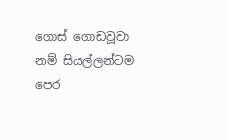ගොස් ගොඩවූවා නම් සියල්ලන්ටම පෙර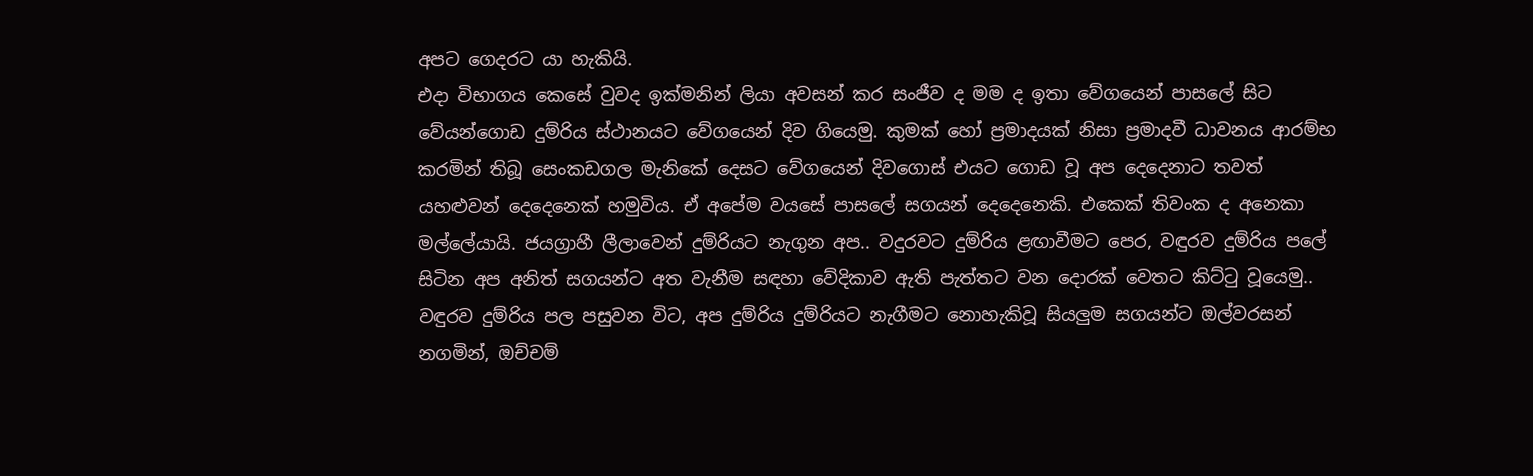අපට ගෙදරට යා හැකියි.
එදා විභාගය කෙසේ වුවද ඉක්මනින් ලියා අවසන් කර සංජීව ද මම ද ඉතා වේගයෙන් පාසලේ සිට වේයන්ගොඩ දුම්රිය ස්ථානයට වේගයෙන් දිව ගියෙමු. කුමක් හෝ ප්‍රමාදයක් නිසා ප්‍රමාදවී ධාවනය ආරම්භ කරමින් තිබූ සෙංකඩගල මැනිකේ දෙසට වේගයෙන් දිවගොස් එයට ගොඩ වූ අප දෙදෙනාට තවත් යහළුවන් දෙදෙනෙක් හමුවිය. ඒ අපේම වයසේ පාසලේ සගයන් දෙදෙනෙකි. එකෙක් තිවංක ද අනෙකා මල්ලේයායි. ජයග්‍රාහී ලීලාවෙන් දුම්රියට නැගුන අප.. වදුරවට දුම්රිය ළඟාවීමට පෙර, වඳුරව දුම්රිය පලේ සිටින අප අනිත් සගයන්ට අත වැනීම සඳහා වේදිකාව ඇති පැත්තට වන දොරක් වෙතට කිට්ටු වූයෙමු.. වඳුරව දුම්රිය පල පසුවන විට, අප දුම්රිය දුම්රියට නැගීමට නොහැකිවූ සියලුම සගයන්ට ඔල්වරසන් නගමින්, ඔච්චම්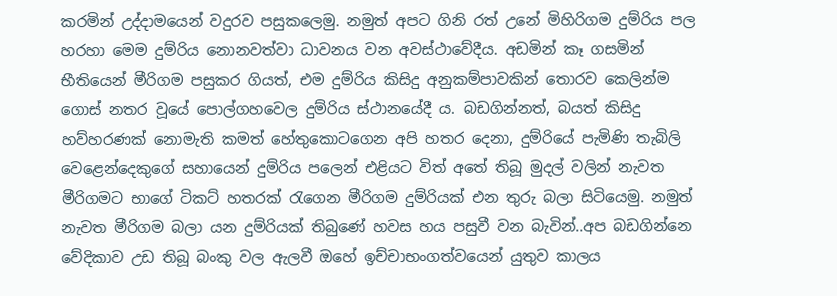කරමින් උද්දාමයෙන් වදුරව පසුකලෙමු. නමුත් අපට ගිනි රත් උනේ මිහිරිගම දුම්රිය පල හරහා මෙම දුම්රිය නොනවත්වා ධාවනය වන අවස්ථාවේදීය. අඩමින් කෑ ගසමින් භීතියෙන් මීරිගම පසුකර ගියත්, එම දුම්රිය කිසිදු අනුකම්පාවකින් තොරව කෙලින්ම ගොස් නතර වූයේ පොල්ගහවෙල දුම්රිය ස්ථානයේදී ය. බඩගින්නත්, බයත් කිසිදු හව්හරණක් නොමැති කමත් හේතුකොටගෙන අපි හතර දෙනා, දුම්රියේ පැමිණි තැබිලි වෙළෙන්දෙකුගේ සහායෙන් දුම්රිය පලෙන් එළියට විත් අතේ තිබූ මුදල් වලින් නැවත මීරිගමට භාගේ ටිකට් හතරක් රැගෙන මීරිගම දුම්රියක් එන තුරු බලා සිටියෙමු. නමුත් නැවත මීරිගම බලා යන දුම්රියක් තිබුණේ හවස හය පසුවී වන බැවින්..අප බඩගින්නෙ වේදිකාව උඩ තිබූ බංකු වල ඇලවී ඔහේ ඉච්චාභංගත්වයෙන් යුතුව කාලය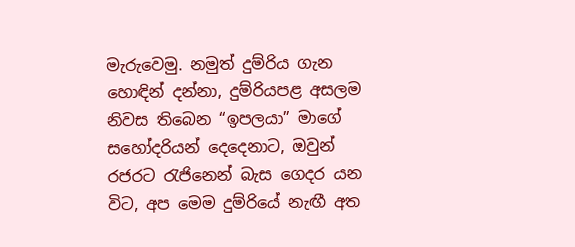මැරුවෙමු. නමුත් දුම්රිය ගැන හොඳින් දන්නා, දුම්රියපළ අසලම නිවස තිබෙන “ඉපලයා” මාගේ සහෝදරියන් දෙදෙනාට, ඔවුන් රජරට රැජිනෙන් බැස ගෙදර යන විට, අප මෙම දුම්රියේ නැඟී අත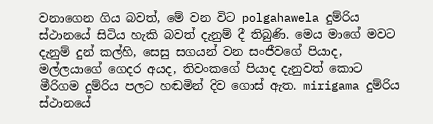වනාගෙන ගිය බවත්, මේ වන විට polgahawela දුම්රිය ස්ථානයේ සිටිය හැකි බවත් දැනුම් දී තිබුණි. මෙය මාගේ මවට දැනුම් දුන් කල්හි, සෙසු සගයන් වන සංජීවගේ පියාද, මල්ලයාගේ ගෙදර අයද, තිවංකගේ පියාද දැනුවත් කොට මීරිගම දුම්රිය පලට හඬමින් දිව ගොස් ඇත. mirigama දුම්රිය ස්ථානයේ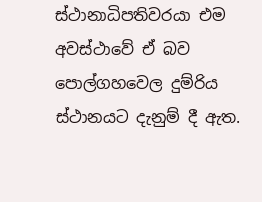ස්ථානාධිපතිවරයා එම අවස්ථාවේ ඒ බව පොල්ගහවෙල දුම්රිය ස්ථානයට දැනුම් දී ඇත.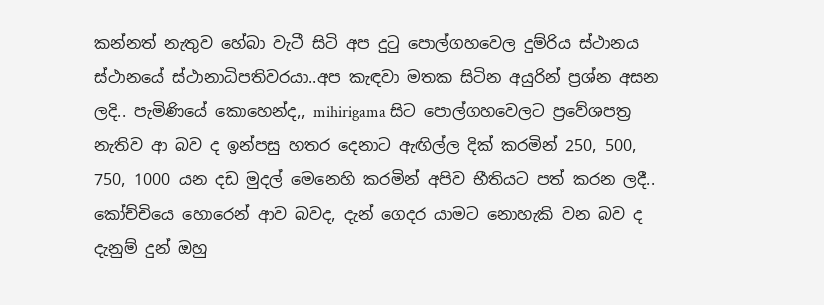කන්නත් නැතුව හේබා වැටී සිටි අප දුටු පොල්ගහවෙල දුම්රිය ස්ථානය ස්ථානයේ ස්ථානාධිපතිවරයා..අප කැඳවා මතක සිටින අයුරින් ප්‍රශ්න අසන ලදි.. පැමිණියේ කොහෙන්ද,, mihirigama සිට පොල්ගහවෙලට ප්‍රවේශපත්‍ර නැතිව ආ බව ද ඉන්පසු හතර දෙනාට ඇඟිල්ල දික් කරමින් 250, 500, 750, 1000 යන දඩ මුදල් මෙනෙහි කරමින් අපිව භීතියට පත් කරන ලදී.. කෝච්චියෙ හොරෙන් ආව බවද, දැන් ගෙදර යාමට නොහැකි වන බව ද දැනුම් දුන් ඔහු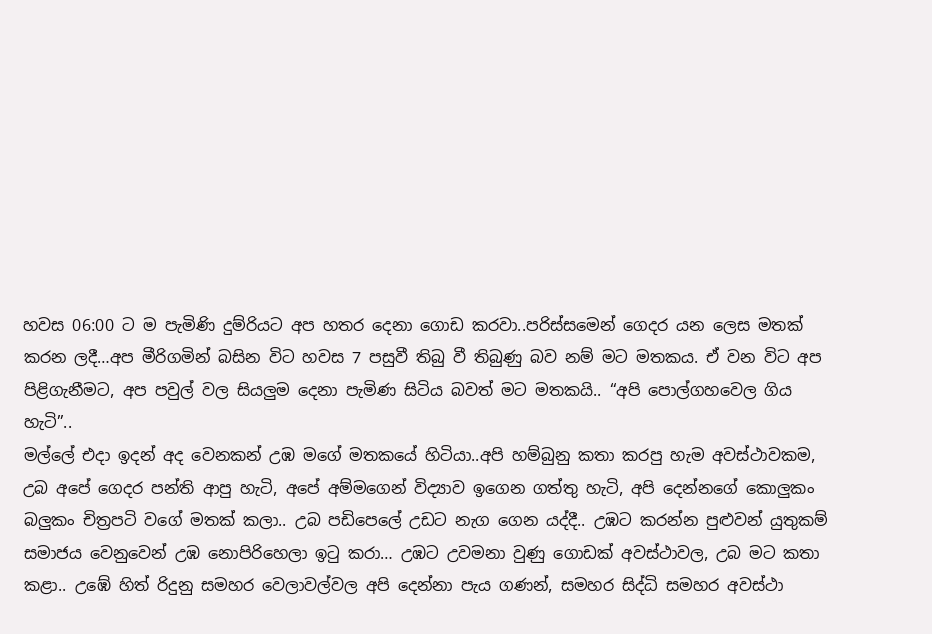හවස 06:00 ට ම පැමිණි දුම්රියට අප හතර දෙනා ගොඩ කරවා..පරිස්සමෙන් ගෙදර යන ලෙස මතක් කරන ලදී…අප මීරිගමින් බසින විට හවස 7 පසුවී තිබු වී තිබුණු බව නම් මට මතකය. ඒ වන විට අප පිළිගැනීමට, අප පවුල් වල සියලුම දෙනා පැමිණ සිටිය බවත් මට මතකයි.. “අපි පොල්ගහවෙල ගිය හැටි”..
මල්ලේ එදා ඉදන් අද වෙනකන් උඹ මගේ මතකයේ හිටියා..අපි හම්බුනු කතා කරපු හැම අවස්ථාවකම, උබ අපේ ගෙදර පන්ති ආපු හැටි, අපේ අම්මගෙන් විද්‍යාව ඉගෙන ගත්තු හැටි, අපි දෙන්නගේ කොලුකං බලුකං චිත්‍රපටි වගේ මතක් කලා.. උබ පඩිපෙලේ උඩට නැග ගෙන යද්දී.. උඹට කරන්න පුළුවන් යුතුකම් සමාජය වෙනුවෙන් උඹ නොපිරිහෙලා ඉටු කරා… උඹට උවමනා වුණු ගොඩක් අවස්ථාවල, උබ මට කතා කළා.. උඹේ හිත් රිදුනු සමහර වෙලාවල්වල අපි දෙන්නා පැය ගණන්, සමහර සිද්ධි සමහර අවස්ථා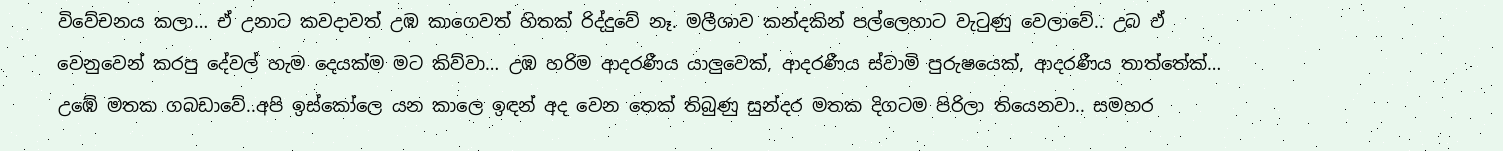විවේචනය කලා… ඒ උනාට කවදාවත් උඹ කාගෙවත් හිතක් රිද්දුවේ නෑ. මලීශාව කන්දකින් පල්ලෙහාට වැටුණු වෙලාවේ.. උබ ඒ වෙනුවෙන් කරපු දේවල් හැම දෙයක්ම මට කිව්වා… උඹ හරිම ආදරණීය යාලුවෙක්, ආදරණීය ස්වාමි පුරුෂයෙක්, ආදරණීය තාත්තේක්… උඹේ මතක ගබඩාවේ..අපි ඉස්කෝලෙ යන කාලෙ ඉඳන් අද වෙන තෙක් තිබුණු සුන්දර මතක දිගටම පිරිලා තියෙනවා.. සමහර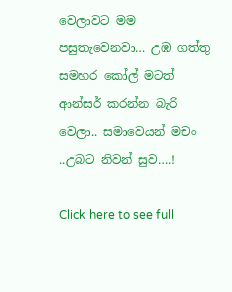වෙලාවට මම පසුතැවෙනවා… උඹ ගත්තු සමහර කෝල් මටත් ආන්සර් කරන්න බැරි වෙලා.. සමාවෙයන් මචං ..උබට නිවන් සුව….!

Click here to see full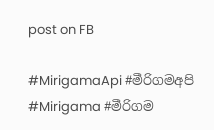post on FB

#MirigamaApi #මීරිගමඅපි #Mirigama #මීරිගම